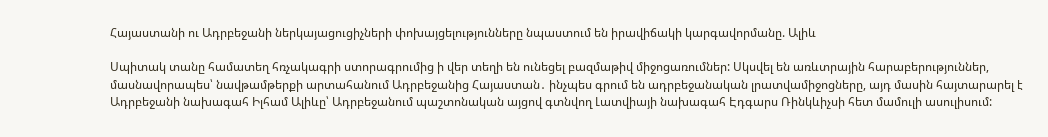Հայաստանի ու Ադրբեջանի ներկայացուցիչների փոխայցելությունները նպաստում են իրավիճակի կարգավորմանը. Ալիև

Սպիտակ տանը համատեղ հռչակագրի ստորագրումից ի վեր տեղի են ունեցել բազմաթիվ միջոցառումներ: Սկսվել են առևտրային հարաբերություններ, մասնավորապես՝ նավթամթերքի արտահանում Ադրբեջանից Հայաստան․ ինչպես գրում են ադրբեջանական լրատվամիջոցները, այդ մասին հայտարարել է Ադրբեջանի նախագահ Իլհամ Ալիևը՝ Ադրբեջանում պաշտոնական այցով գտնվող Լատվիայի նախագահ Էդգարս Ռինկևիչսի հետ մամուլի ասուլիսում: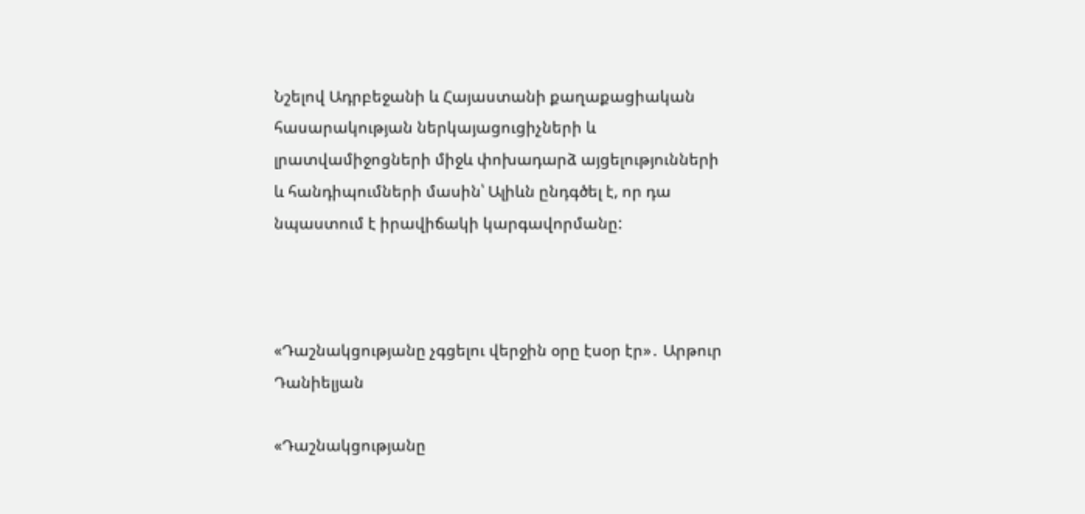Նշելով Ադրբեջանի և Հայաստանի քաղաքացիական հասարակության ներկայացուցիչների և լրատվամիջոցների միջև փոխադարձ այցելությունների և հանդիպումների մասին՝ Ալիևն ընդգծել է, որ դա նպաստում է իրավիճակի կարգավորմանը:



«Դաշնակցությանը չգցելու վերջին օրը էսօր էր»․ Արթուր Դանիելյան

«Դաշնակցությանը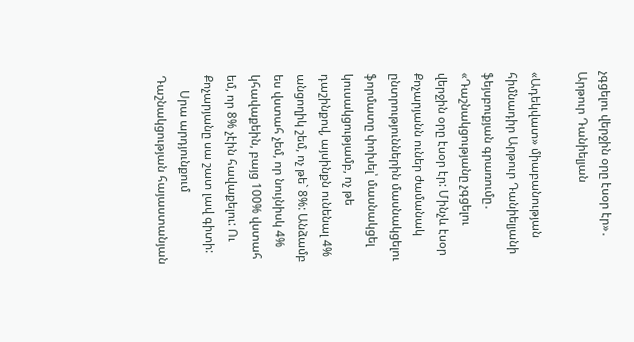չգցելու վերջին օրը էսօր էր»․ Արթուր Դանիելյան

«Ադեկվատ» միաբանության հիմնադիր Արթուր Դանիելյանի ֆեյսբուքյան գրառումը․ «Դաշնակցությանը չգցելու վերջին օրը էսօր էր: Մինչև էսօր Քոչարյանն ուներ ժամանակ ընտրություններին մասնակցելու ֆորմատը փոխել՝ մասնակցել կուսակցությամբ, ոչ թե դաշինքով, այսինքն ունենալ 4% անցողիկ շեմ, ոչ թե` 8%: Անձամբ ես վստահ չեմ, որ նույնիսկ 4% կհավաքեին, բայց 100% վստահ եմ, որ 8% չէին հավաքելու: Ու Քոչարյանը սա շատ լավ գիտի:
     Սրա արդյունքում Դաշնակցության հայաստանյան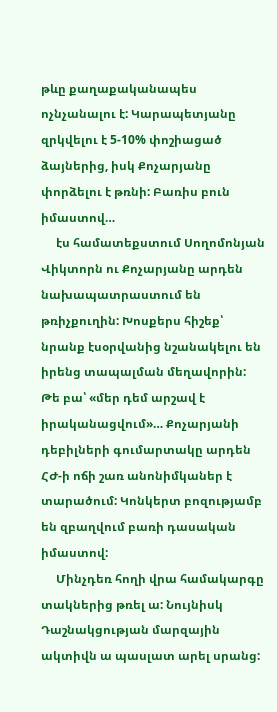թևը քաղաքականապես ոչնչանալու է: Կարապետյանը զրկվելու է 5-10% փոշիացած ձայներից, իսկ Քոչարյանը փորձելու է թռնի: Բառիս բուն իմաստով…
     էս համատեքստում Սողոմոնյան Վիկտորն ու Քոչարյանը արդեն նախապատրաստում են թռիչքուղին: Խոսքերս հիշեք՝ նրանք էսօրվանից նշանակելու են իրենց տապալման մեղավորին: Թե բա՝ «մեր դեմ արշավ է իրականացվում»… Քոչարյանի դեբիլների գումարտակը արդեն ՀԺ-ի ոճի շառ անոնիմկաներ է տարածում: Կոնկերտ բոզությամբ են զբաղվում բառի դասական իմաստով:
     Մինչդեռ հողի վրա համակարգը տակներից թռել ա: Նույնիսկ Դաշնակցության մարզային ակտիվն ա պասլատ արել սրանց: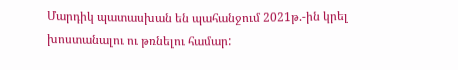Մարդիկ պատասխան են պահանջում 2021թ.-ին կրել խոստանալու ու թռնելու համար: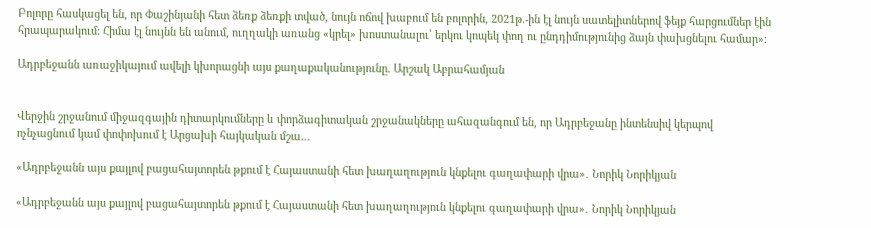Բոլորը հասկացել են, որ Փաշինյանի հետ ձեռք ձեռքի տված, նույն ոճով խաբում են բոլորին, 2021թ.-ին էլ նույն սատելիտներով ֆեյք հարցումներ էին հրապարակում: Հիմա էլ նույնն են անում, ուղղակի առանց «կրել» խոստանալու՝ երկու կոպեկ փող ու ընդդիմությունից ձայն փախցնելու համար»։

Ադրբեջանն առաջիկայում ավելի կխորացնի այս քաղաքականությունը. Արշակ Աբրահամյան


Վերջին շրջանում միջազգային դիտարկումները և փորձագիտական շրջանակները ահազանգում են, որ Ադրբեջանը ինտենսիվ կերպով ոչնչացնում կամ փոփոխում է Արցախի հայկական մշա…

«Ադրբեջանն այս քայլով բացահայտորեն թքում է Հայաստանի հետ խաղաղություն կնքելու գաղափարի վրա»․ Նորիկ Նորիկյան

«Ադրբեջանն այս քայլով բացահայտորեն թքում է Հայաստանի հետ խաղաղություն կնքելու գաղափարի վրա»․ Նորիկ Նորիկյան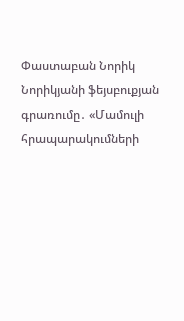Փաստաբան Նորիկ Նորիկյանի ֆեյսբուքյան գրառումը․ «Մամուլի հրապարակումների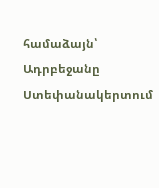համաձայն՝ Ադրբեջանը Ստեփանակերտում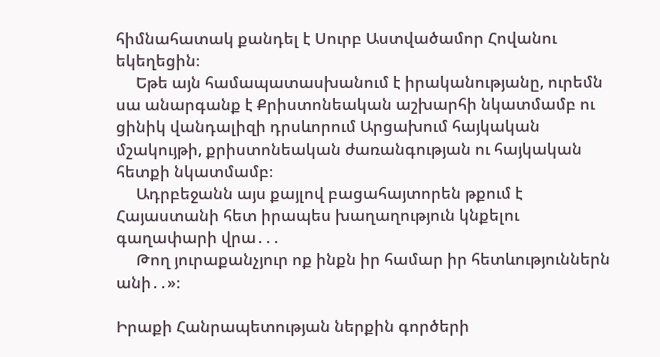հիմնահատակ քանդել է Սուրբ Աստվածամոր Հովանու եկեղեցին։
     Եթե այն համապատասխանում է իրականությանը, ուրեմն սա անարգանք է Քրիստոնեական աշխարհի նկատմամբ ու ցինիկ վանդալիզի դրսևորում Արցախում հայկական մշակույթի, քրիստոնեական ժառանգության ու հայկական հետքի նկատմամբ։
     Ադրբեջանն այս քայլով բացահայտորեն թքում է Հայաստանի հետ իրապես խաղաղություն կնքելու գաղափարի վրա․․․
     Թող յուրաքանչյուր ոք ինքն իր համար իր հետևություններն անի․․»։

Իրաքի Հանրապետության ներքին գործերի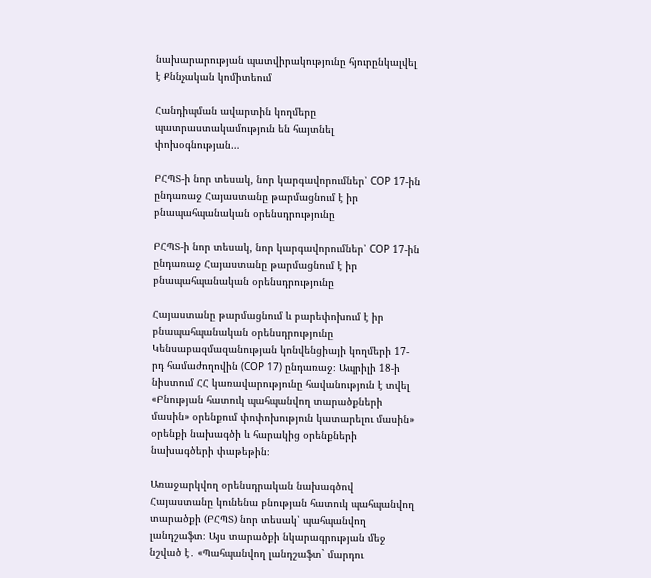նախարարության պատվիրակությունը հյուրընկալվել է Քննչական կոմիտեում

Հանդիպման ավարտին կողմերը պատրաստակամություն են հայտնել փոխօգնության…

ԲՀՊՏ-ի նոր տեսակ, նոր կարգավորումներ՝ COP 17-ին ընդառաջ Հայաստանը թարմացնում է իր բնապահպանական օրենսդրությունը

ԲՀՊՏ-ի նոր տեսակ, նոր կարգավորումներ՝ COP 17-ին ընդառաջ Հայաստանը թարմացնում է իր բնապահպանական օրենսդրությունը

Հայաստանը թարմացնում և բարեփոխում է իր բնապահպանական օրենսդրությունը Կենսաբազմազանության կոնվենցիայի կողմերի 17-րդ համաժողովին (COP 17) ընդառաջ։ Ապրիլի 18-ի նիստում ՀՀ կառավարությունը հավանություն է տվել  «Բնության հատուկ պահպանվող տարածքների մասին» օրենքում փոփոխություն կատարելու մասին» օրենքի նախագծի և հարակից օրենքների նախագծերի փաթեթին։

Առաջարկվող օրենսդրական նախագծով Հայաստանը կունենա բնության հատուկ պահպանվող տարածքի (ԲՀՊՏ) նոր տեսակ՝ պահպանվող լանդշաֆտ։ Այս տարածքի նկարագրության մեջ նշված է․ «Պահպանվող լանդշաֆտ` մարդու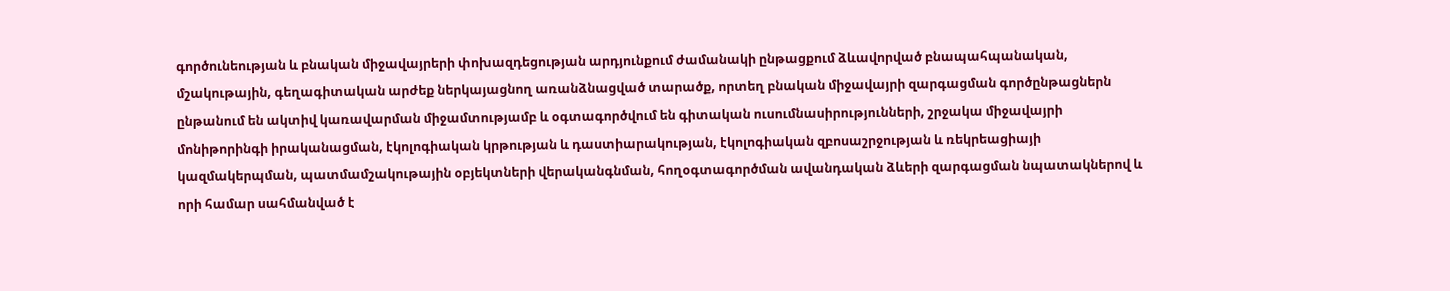գործունեության և բնական միջավայրերի փոխազդեցության արդյունքում ժամանակի ընթացքում ձևավորված բնապահպանական, մշակութային, գեղագիտական արժեք ներկայացնող առանձնացված տարածք, որտեղ բնական միջավայրի զարգացման գործընթացներն ընթանում են ակտիվ կառավարման միջամտությամբ և օգտագործվում են գիտական ուսումնասիրությունների, շրջակա միջավայրի մոնիթորինգի իրականացման, էկոլոգիական կրթության և դաստիարակության, էկոլոգիական զբոսաշրջության և ռեկրեացիայի կազմակերպման, պատմամշակութային օբյեկտների վերականգնման, հողօգտագործման ավանդական ձևերի զարգացման նպատակներով և որի համար սահմանված է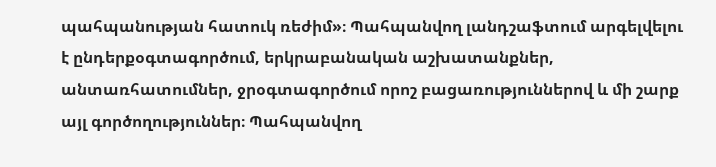պահպանության հատուկ ռեժիմ»։ Պահպանվող լանդշաֆտում արգելվելու է ընդերքօգտագործում, երկրաբանական աշխատանքներ, անտառհատումներ, ջրօգտագործում որոշ բացառություններով և մի շարք այլ գործողություններ։ Պահպանվող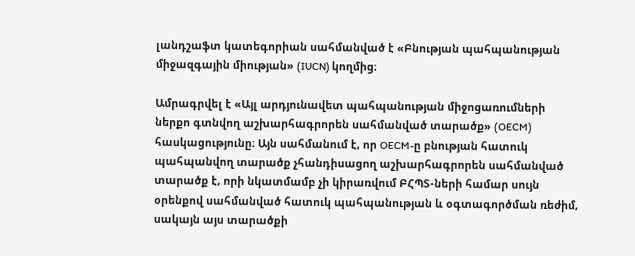լանդշաֆտ կատեգորիան սահմանված է «Բնության պահպանության միջազգային միության» (IUCN) կողմից։

Ամրագրվել է «Այլ արդյունավետ պահպանության միջոցառումների ներքո գտնվող աշխարհագրորեն սահմանված տարածք» (OECM) հասկացությունը։ Այն սահմանում է, որ OECM-ը բնության հատուկ պահպանվող տարածք չհանդիսացող աշխարհագրորեն սահմանված տարածք է, որի նկատմամբ չի կիրառվում ԲՀՊՏ-ների համար սույն օրենքով սահմանված հատուկ պահպանության և օգտագործման ռեժիմ, սակայն այս տարածքի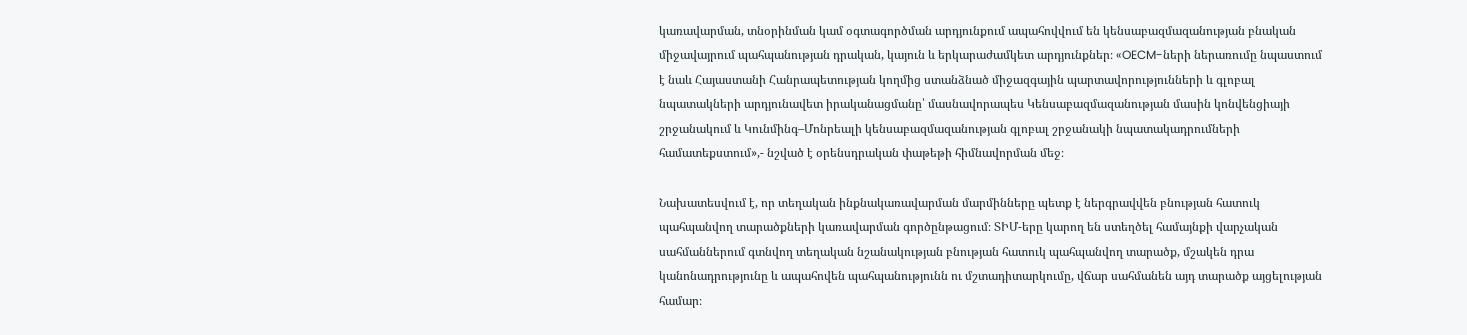կառավարման, տնօրինման կամ օգտագործման արդյունքում ապահովվում են կենսաբազմազանության բնական միջավայրում պահպանության դրական, կայուն և երկարաժամկետ արդյունքներ։ «OECM-ների ներառումը նպաստում է նաև Հայաստանի Հանրապետության կողմից ստանձնած միջազգային պարտավորությունների և գլոբալ նպատակների արդյունավետ իրականացմանը՝ մասնավորապես Կենսաբազմազանության մասին կոնվենցիայի շրջանակում և Կունմինգ–Մոնրեալի կենսաբազմազանության գլոբալ շրջանակի նպատակադրումների համատեքստում»,- նշված է օրենսդրական փաթեթի հիմնավորման մեջ։

Նախատեսվում է, որ տեղական ինքնակառավարման մարմինները պետք է ներգրավվեն բնության հատուկ պահպանվող տարածքների կառավարման գործընթացում։ ՏԻՄ-երը կարող են ստեղծել համայնքի վարչական սահմաններում գտնվող տեղական նշանակության բնության հատուկ պահպանվող տարածք, մշակեն դրա կանոնադրությունը և ապահովեն պահպանությունն ու մշտադիտարկումը, վճար սահմանեն այդ տարածք այցելության համար։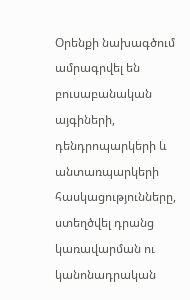Օրենքի նախագծում ամրագրվել են բուսաբանական այգիների, դենդրոպարկերի և անտառպարկերի հասկացությունները, ստեղծվել դրանց կառավարման ու կանոնադրական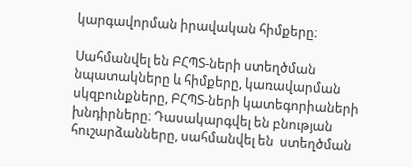կարգավորման իրավական հիմքերը։

Սահմանվել են ԲՀՊՏ-ների ստեղծման նպատակները և հիմքերը, կառավարման սկզբունքները, ԲՀՊՏ-ների կատեգորիաների խնդիրները։ Դասակարգվել են բնության հուշարձանները, սահմանվել են  ստեղծման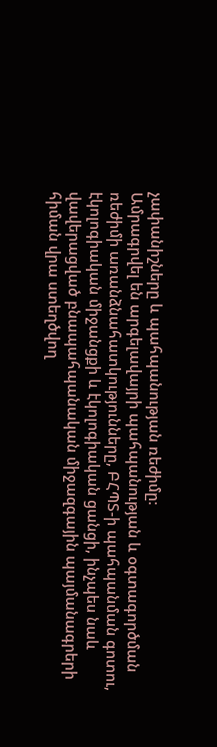չափանիշները և պահպանության ռեժիմը։
Ամրագրվել են արգելավայրի պահպանության և օգտագործման ռեժիմի առանձնահատկությունները, ԲՀՊՏ-ի պահպանման գոտու, էկոլոգիական միջանցքի և էկոլոգիական ցանցի, ինչպես նաև վավերացված բնապահպանական միջազգային պայմանագրերի հիման վրա ստեղծվող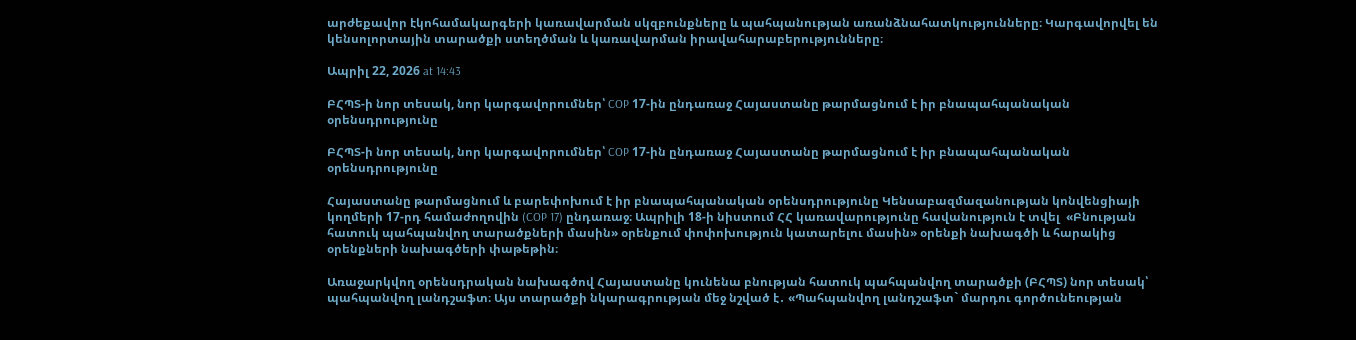արժեքավոր էկոհամակարգերի կառավարման սկզբունքները և պահպանության առանձնահատկությունները։ Կարգավորվել են կենսոլորտային տարածքի ստեղծման և կառավարման իրավահարաբերությունները։

Ապրիլ 22, 2026 at 14:43

ԲՀՊՏ-ի նոր տեսակ, նոր կարգավորումներ՝ COP 17-ին ընդառաջ Հայաստանը թարմացնում է իր բնապահպանական օրենսդրությունը

ԲՀՊՏ-ի նոր տեսակ, նոր կարգավորումներ՝ COP 17-ին ընդառաջ Հայաստանը թարմացնում է իր բնապահպանական օրենսդրությունը

Հայաստանը թարմացնում և բարեփոխում է իր բնապահպանական օրենսդրությունը Կենսաբազմազանության կոնվենցիայի կողմերի 17-րդ համաժողովին (COP 17) ընդառաջ։ Ապրիլի 18-ի նիստում ՀՀ կառավարությունը հավանություն է տվել  «Բնության հատուկ պահպանվող տարածքների մասին» օրենքում փոփոխություն կատարելու մասին» օրենքի նախագծի և հարակից օրենքների նախագծերի փաթեթին։

Առաջարկվող օրենսդրական նախագծով Հայաստանը կունենա բնության հատուկ պահպանվող տարածքի (ԲՀՊՏ) նոր տեսակ՝ պահպանվող լանդշաֆտ։ Այս տարածքի նկարագրության մեջ նշված է․ «Պահպանվող լանդշաֆտ` մարդու գործունեության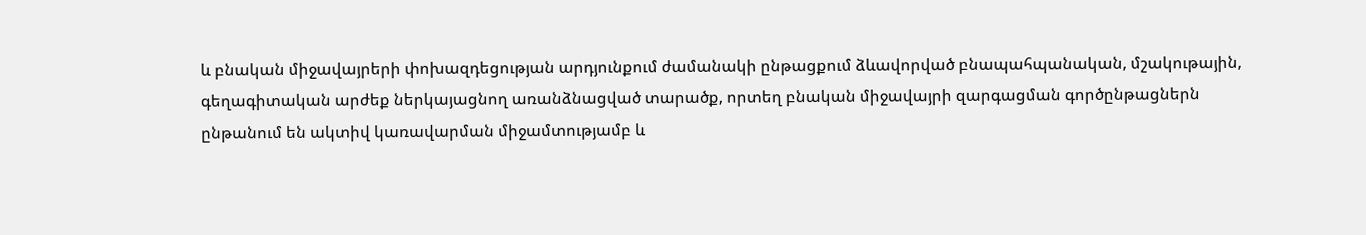և բնական միջավայրերի փոխազդեցության արդյունքում ժամանակի ընթացքում ձևավորված բնապահպանական, մշակութային, գեղագիտական արժեք ներկայացնող առանձնացված տարածք, որտեղ բնական միջավայրի զարգացման գործընթացներն ընթանում են ակտիվ կառավարման միջամտությամբ և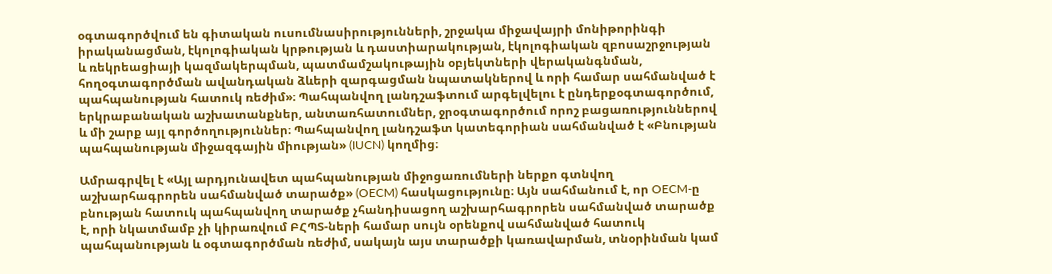օգտագործվում են գիտական ուսումնասիրությունների, շրջակա միջավայրի մոնիթորինգի իրականացման, էկոլոգիական կրթության և դաստիարակության, էկոլոգիական զբոսաշրջության և ռեկրեացիայի կազմակերպման, պատմամշակութային օբյեկտների վերականգնման, հողօգտագործման ավանդական ձևերի զարգացման նպատակներով և որի համար սահմանված է պահպանության հատուկ ռեժիմ»։ Պահպանվող լանդշաֆտում արգելվելու է ընդերքօգտագործում, երկրաբանական աշխատանքներ, անտառհատումներ, ջրօգտագործում որոշ բացառություններով և մի շարք այլ գործողություններ։ Պահպանվող լանդշաֆտ կատեգորիան սահմանված է «Բնության պահպանության միջազգային միության» (IUCN) կողմից։

Ամրագրվել է «Այլ արդյունավետ պահպանության միջոցառումների ներքո գտնվող աշխարհագրորեն սահմանված տարածք» (OECM) հասկացությունը։ Այն սահմանում է, որ OECM-ը բնության հատուկ պահպանվող տարածք չհանդիսացող աշխարհագրորեն սահմանված տարածք է, որի նկատմամբ չի կիրառվում ԲՀՊՏ-ների համար սույն օրենքով սահմանված հատուկ պահպանության և օգտագործման ռեժիմ, սակայն այս տարածքի կառավարման, տնօրինման կամ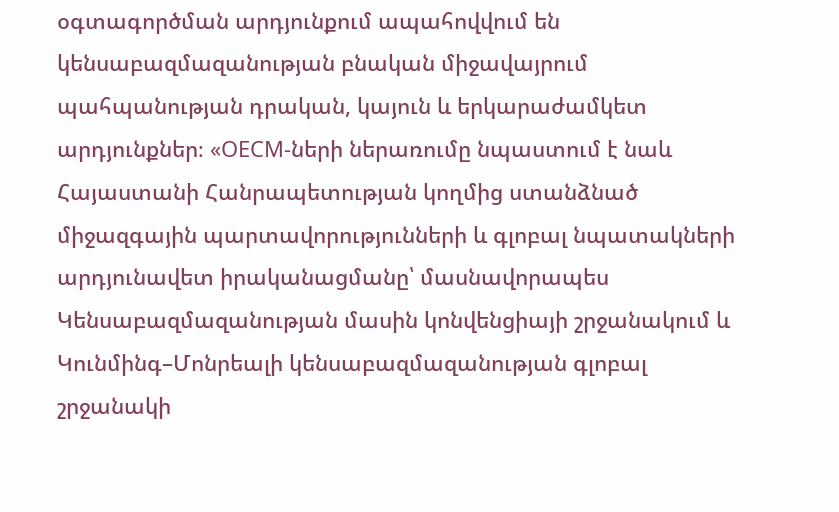օգտագործման արդյունքում ապահովվում են կենսաբազմազանության բնական միջավայրում պահպանության դրական, կայուն և երկարաժամկետ արդյունքներ։ «OECM-ների ներառումը նպաստում է նաև Հայաստանի Հանրապետության կողմից ստանձնած միջազգային պարտավորությունների և գլոբալ նպատակների արդյունավետ իրականացմանը՝ մասնավորապես Կենսաբազմազանության մասին կոնվենցիայի շրջանակում և Կունմինգ–Մոնրեալի կենսաբազմազանության գլոբալ շրջանակի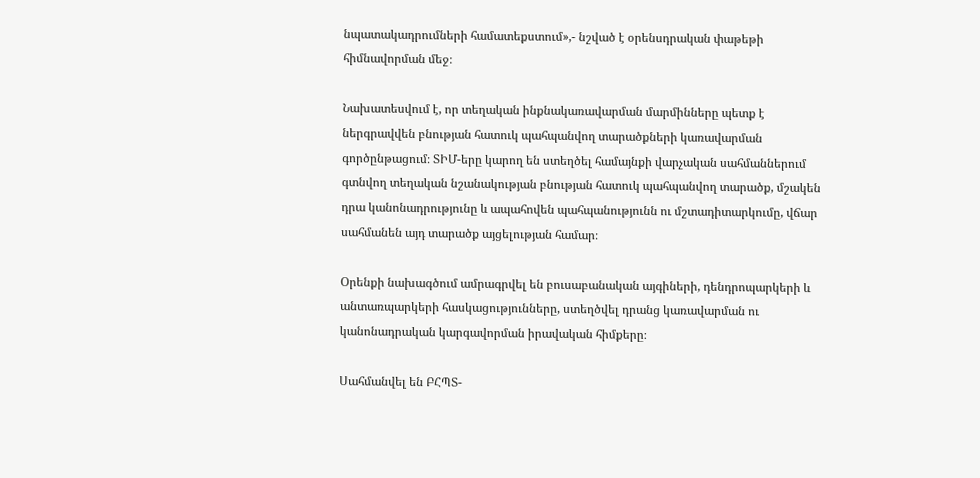նպատակադրումների համատեքստում»,- նշված է օրենսդրական փաթեթի հիմնավորման մեջ։

Նախատեսվում է, որ տեղական ինքնակառավարման մարմինները պետք է ներգրավվեն բնության հատուկ պահպանվող տարածքների կառավարման գործընթացում։ ՏԻՄ-երը կարող են ստեղծել համայնքի վարչական սահմաններում գտնվող տեղական նշանակության բնության հատուկ պահպանվող տարածք, մշակեն դրա կանոնադրությունը և ապահովեն պահպանությունն ու մշտադիտարկումը, վճար սահմանեն այդ տարածք այցելության համար։

Օրենքի նախագծում ամրագրվել են բուսաբանական այգիների, դենդրոպարկերի և անտառպարկերի հասկացությունները, ստեղծվել դրանց կառավարման ու կանոնադրական կարգավորման իրավական հիմքերը։

Սահմանվել են ԲՀՊՏ-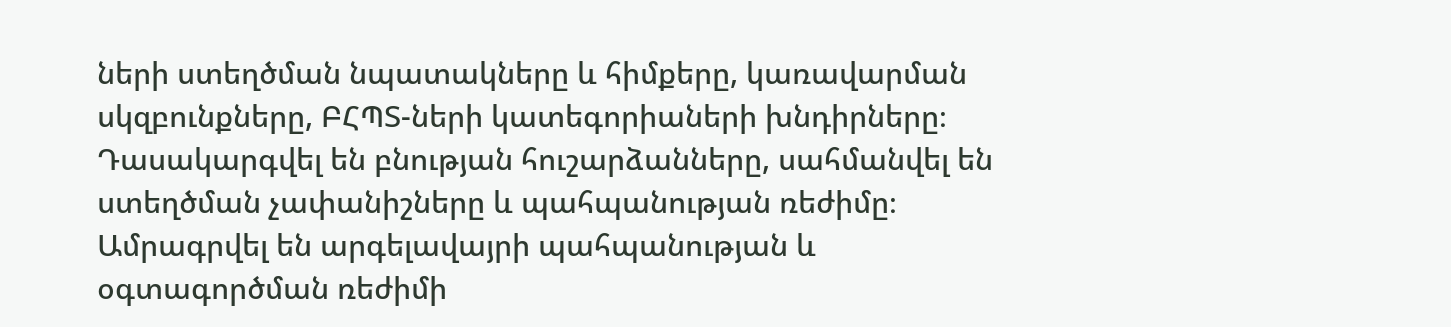ների ստեղծման նպատակները և հիմքերը, կառավարման սկզբունքները, ԲՀՊՏ-ների կատեգորիաների խնդիրները։ Դասակարգվել են բնության հուշարձանները, սահմանվել են  ստեղծման չափանիշները և պահպանության ռեժիմը։
Ամրագրվել են արգելավայրի պահպանության և օգտագործման ռեժիմի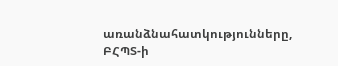առանձնահատկությունները, ԲՀՊՏ-ի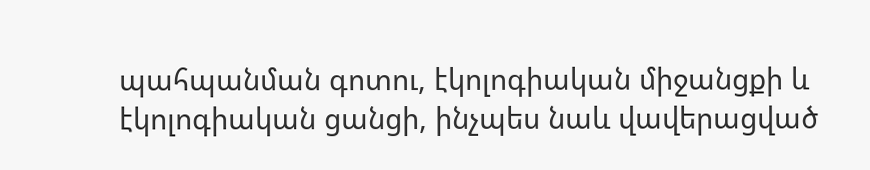պահպանման գոտու, էկոլոգիական միջանցքի և էկոլոգիական ցանցի, ինչպես նաև վավերացված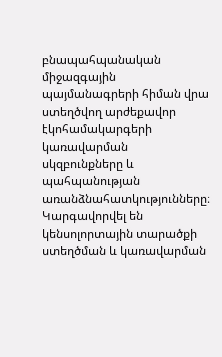բնապահպանական միջազգային պայմանագրերի հիման վրա ստեղծվող արժեքավոր էկոհամակարգերի կառավարման սկզբունքները և պահպանության առանձնահատկությունները։ Կարգավորվել են կենսոլորտային տարածքի ստեղծման և կառավարման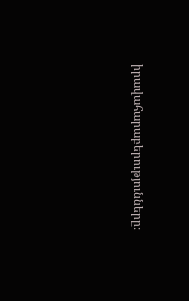իրավահարաբերությունները։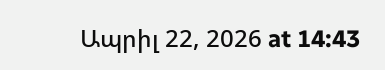Ապրիլ 22, 2026 at 14:43